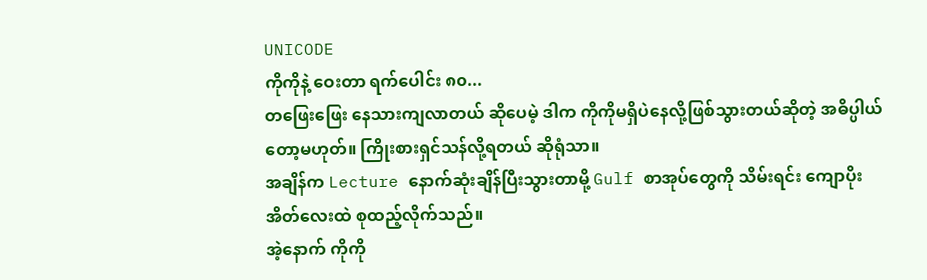UNICODE
ကိုကိုနဲ့ ဝေးတာ ရက်ပေါင်း ၈၀...
တဖြေးဖြေး နေသားကျလာတယ် ဆိုပေမဲ့ ဒါက ကိုကိုမရှိပဲနေလို့ဖြစ်သွားတယ်ဆိုတဲ့ အဓိပ္ပါယ်တော့မဟုတ်။ ကြိုးစားရှင်သန်လို့ရတယ် ဆိုရုံသာ။
အချိန်က Lecture နောက်ဆုံးချိန်ပြီးသွားတာမို့ Gulf စာအုပ်တွေကို သိမ်းရင်း ကျောပိုးအိတ်လေးထဲ စုထည့်လိုက်သည်။
အဲ့နောက် ကိုကို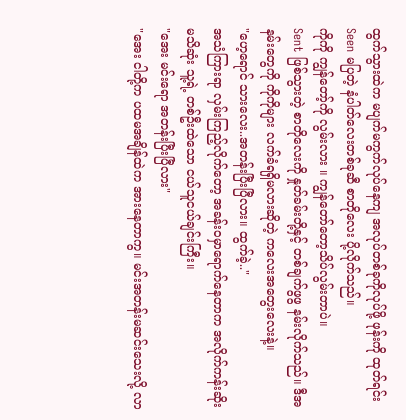ထွက်သွားထဲက မပျက်မကွက်လုပ်နေကျ အလုပ်တစ်ခုကိုလုပ်ဖို့ ဖုန်းကို ထုတ်ရင်း Seen မပြတဲ့ နံပါတ်လေးတစ်ခုဆီ စာတိုလေး ပို့လိုက်သည်။
ကိုကို ကျွန်တော့်ကို လွမ်းလား ။ ကျွန်တော်တော့သိပ်လွမ်းတာပဲ။
Sent ဖြစ်သွားတဲ့ စာတိုလေးကို နှုတ်ခမ်းတို့နှင့် တစ်ချက်ဖွဖွ နမ်းလိုက်သည်။ ဒီအနမ်းတွေကို ကိုကိုများ လက်ခံရရှိမလားဆိုတဲ့ ကလေးအတွေးလေးနဲ့။
"ဟေ့ရောင် သားလေး..အတန်းပြီးပြီလား။ ထွက်ခဲ့.."
အသံကြားရာ လှမ်းကြည့်လိုက်တော့ အခန်းဝမှာရောက်နေတာက အလိုက်ကန်းဆိုးမသိဆုံး သူ့ရဲ့ တစ်ဦးထဲသော ငယ်သူငယ်ချင်းကြီး။
"အေး မင်းရော အတန်းပြီးပြီလား"
"အေး ငါတို့က ပထမအချိန်ထဲက အားနေတာကွ။ မင်းအတန်းမဆင်းသေးလို့ လာ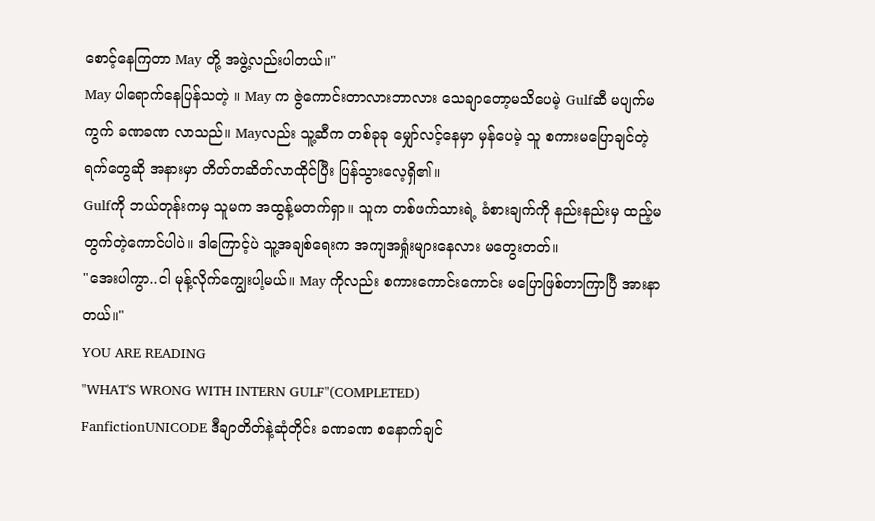စောင့်နေကြတာ May တို့ အဖွဲ့လည်းပါတယ်။"
May ပါရောက်နေပြန်သတဲ့ ။ May က ဇွဲကောင်းတာလားဘာလား သေချာတော့မသိပေမဲ့ Gulfဆီ မပျက်မကွက် ခဏခဏ လာသည်။ Mayလည်း သူ့ဆီက တစ်ခုခု မျှော်လင့်နေမှာ မှန်ပေမဲ့ သူ စကားမပြောချင်တဲ့ရက်တွေဆို အနားမှာ တိတ်တဆိတ်လာထိုင်ပြီး ပြန်သွားလေ့ရှိ၏။
Gulfကို ဘယ်တုန်းကမှ သူမက အထွန့်မတက်ရှာ။ သူက တစ်ဖက်သားရဲ့ ခံစားချက်ကို နည်းနည်းမှ ထည့်မတွက်တဲ့ကောင်ပါပဲ။ ဒါကြောင့်ပဲ သူ့အချစ်ရေးက အကျအရှုံးများနေလား မတွေးတတ်။
"အေးပါကွာ..ငါ မုန့်လိုက်ကျွေးပါ့မယ်။ May ကိုလည်း စကားကောင်းကောင်း မပြောဖြစ်တာကြာပြီ အားနာတယ်။"
YOU ARE READING
"WHAT'S WRONG WITH INTERN GULF"(COMPLETED)
FanfictionUNICODE ဒီချာတိတ်နဲ့ဆုံတိုင်း ခဏခဏ စနောက်ချင်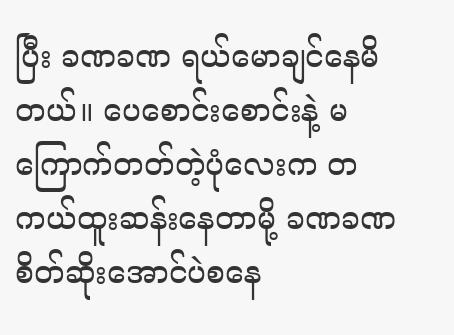ပြီး ခဏခဏ ရယ်မောချင်နေမိတယ်။ ပေစောင်းစောင်းနဲ့ မကြောက်တတ်တဲ့ပုံလေးက တကယ်ထူးဆန်းနေတာမို့ ခဏခဏ စိတ်ဆိုးအောင်ပဲစနေ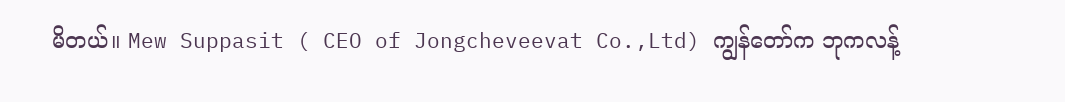မိတယ်။ Mew Suppasit ( CEO of Jongcheveevat Co.,Ltd) ကျွန်တော်က ဘုကလန့်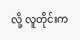လို့ လူတိုင်းက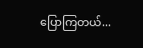ပြောကြတယ်...